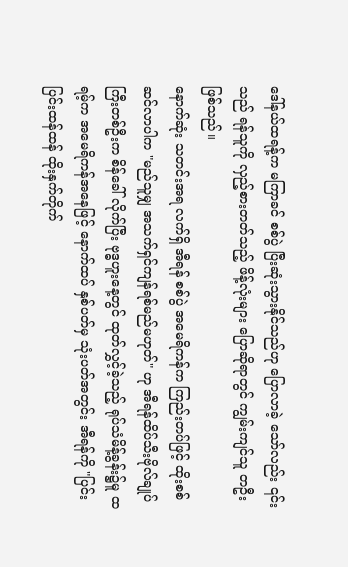ဒေါ်နယ်ထရန့်က မကြာခင် စစ်ပွဲ ပြီးဆုံးသွားနိုင်သည်ဟု ပြောလာခဲ့ သော်လည်း ၎င်းသည် ရန်သူကို လှည့်စားတတ်သည့် ဖိန့်လုံးများ ပြောဆိုရာတွင် ကျွမ်းကျင်သူ တဦး ဖြစ်သည်။
နောက်ဆုံး သတင်းအရ လက်ရှိ အီရန် စစ်ပွဲ အမေရိကန်က ကြည်းတပ်ဖြင့် ထိုးစစ်ဆင်လာပါက "မည်သူမျှ အသက်ရှင်ကျန်ရစ်မည်မဟုတ်" ဟု အီရန်ထိပ်သီးဗိုလ်ချုပ်ကြီးတစ်ဦးက စိန်ခေါ် လိုက်ပြီး ဗုဒ္ဓဟူးနေ့တွင် ထုတ်လွှင့်ခဲ့သည့် ရုပ်သံမိန့်ခွန်း၌မူ ထရမ့်က အမေရိကန်အနေဖြင့် နောက်ထပ် နှစ်ပတ်မှ သုံးပတ်အတွင်း အီရန်ကို "ပြင်းပြင်းထန်ထန် ထိုးနှက်တိုက်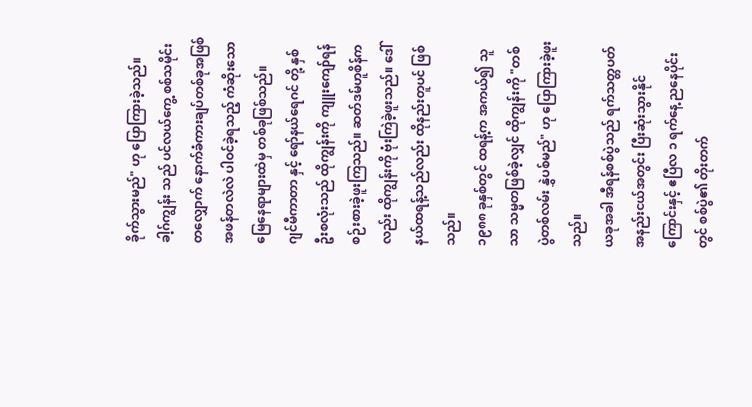ခိုက်သွားမည်" ဟု ပြောကြားခဲ့သည်။
ခါ့ဂ်ကျွန်း သည် ပင်လယ်ကွေ့ စစ်သမိုင်းတလျှောက် နောက်ခံကားချပ်တစ်ခုအဖြစ် အဖန်တလဲလဲ ပါဝင်ခဲ့ရသည့် ကံဆိုးသော မြေနေရာများထဲမှ တစ်ခုဖြစ်သည်။
ဂျင်မီကာတာ နှင့် ရော်နယ်ရေဂင် တို့ နှစ်ဦးစလုံးသည် ထိုကျွန်းကို ကျူးကျော်ရန် စဉ်းစားခဲ့ဖူးကြသည်။ ဆတ်ဒမ်ဟူစိန်ကလည်း ထိုကျွန်းကို ဗုံးကြဲခဲ့ဖူးသည်။ ဒေါ်နယ်ထရန့်သည်လည်း ထိုနည်းတူပင် ဖြစ်သည်။
၁၉၈၈ ခုနှစ်တွင် ထရန့်က အကယ်၍ သူသာ သမ္မတဖြစ်ခဲ့လျှင် ထိုကျွန်းကို "တစ်ပွဲတစ်လမ်း နွှဲပစ်မည်" ဟု ပြောကြားခဲ့ဖူးသည်။
ယခုအခါ အီရန်စစ်ပွဲသည် ရက်သတ္တပတ် အနည်းငယ်အတွင်း ပြီးဆုံးသွားနိုင်ကြောင်းနှင့် ဧပြီလ ၁ ရက်နေ့ ညနေပိုင်းတွင် စစ်ပွဲ၏ တိုးတက်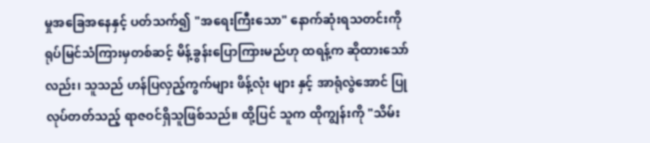မှုအခြေအနေနှင့် ပတ်သက်၍ "အရေးကြီးသော" နောက်ဆုံးရသတင်းကို ရုပ်မြင်သံကြားမှတစ်ဆင့် မိန့်ခွန်းပြောကြားမည်ဟု ထရန့်က ဆိုထားသော်လည်း၊ သူသည် ဟန်ပြလှည့်ကွက်များ ဖိန့်လုံး များ နှင့် အာရုံလွဲအောင် ပြုလုပ်တတ်သည့် ရာဇဝင်ရှိသူဖြစ်သည်။ ထို့ပြင် သူက ထိုကျွန်းကို "သိမ်း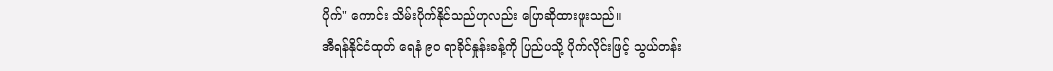ပိုက်" ကောင်း သိမ်းပိုက်နိုင်သည်ဟုလည်း ပြောဆိုထားဖူးသည်။
အီရန်နိုင်ငံထုတ် ရေနံ ၉၀ ရာခိုင်နှုန်းခန့်ကို ပြည်ပသို့ ပိုက်လိုင်းဖြင့် သွယ်တန်း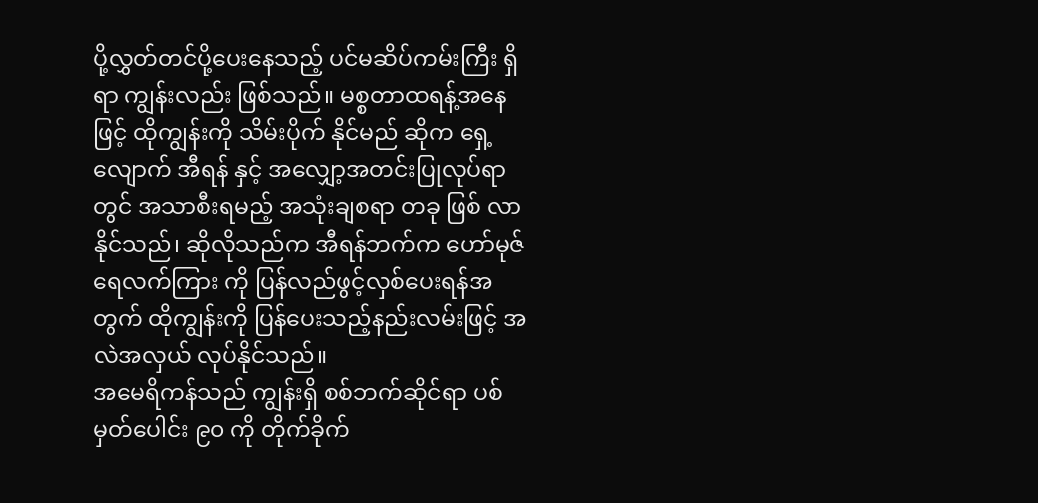ပို့လွှတ်တင်ပို့ပေးနေသည့် ပင်မဆိပ်ကမ်းကြီး ရှိရာ ကျွန်းလည်း ဖြစ်သည်။ မစ္စတာထရန့်အနေဖြင့် ထိုကျွန်းကို သိမ်းပိုက် နိုင်မည် ဆိုက ရှေ့လျောက် အီရန် နှင့် အလျှော့အတင်းပြုလုပ်ရာတွင် အသာစီးရမည့် အသုံးချစရာ တခု ဖြစ် လာနိုင်သည်၊ ဆိုလိုသည်က အီရန်ဘက်က ဟော်မုဇ်ရေလက်ကြား ကို ပြန်လည်ဖွင့်လှစ်ပေးရန်အတွက် ထိုကျွန်းကို ပြန်ပေးသည့်နည်းလမ်းဖြင့် အလဲအလှယ် လုပ်နိုင်သည်။
အမေရိကန်သည် ကျွန်းရှိ စစ်ဘက်ဆိုင်ရာ ပစ်မှတ်ပေါင်း ၉၀ ကို တိုက်ခိုက်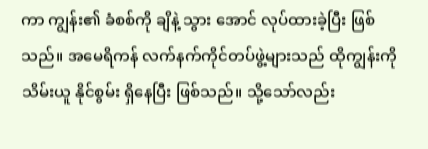ကာ ကျွန်း၏ ခံစစ်ကို ချိနဲ့ သွား အောင် လုပ်ထားခဲ့ပြီး ဖြစ်သည်။ အမေရိကန် လက်နက်ကိုင်တပ်ဖွဲ့များသည် ထိုကျွန်းကို သိမ်းယူ နိုင်စွမ်း ရှိနေပြီး ဖြစ်သည်။ သို့သော်လည်း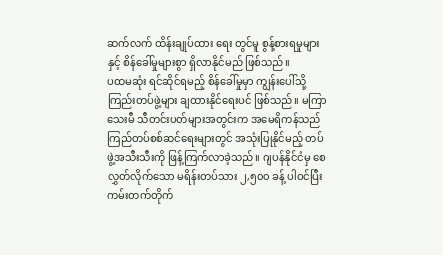ဆက်လက် ထိန်းချုပ်ထား ရေး တွင်မူ စွန့်စားရမှုများနှင့် စိန်ခေါ်မှုများစွာ ရှိလာနိုင်မည် ဖြစ်သည်။
ပထမဆုံး ရင်ဆိုင်ရမည့် စိန်ခေါ်မှုမှာ ကျွန်းပေါ်သို့ ကြည်းတပ်ဖွဲ့များ ချထားနိုင်ရေးပင် ဖြစ်သည်။ မကြာသေးမီ သီတင်းပတ်များအတွင်းက အမေရိကန်သည် ကြည်တပ်စစ်ဆင်ရေးများတွင် အသုံးပြုနိုင်မည့် တပ်ဖွဲ့အသီးသီးကို ဖြန့်ကြက်လာခဲ့သည်။ ဂျပန်နိုင်ငံမှ စေလွှတ်လိုက်သော မရိန်းတပ်သား ၂,၅၀၀ ခန့် ပါဝင်ပြီး ကမ်းတက်တိုက်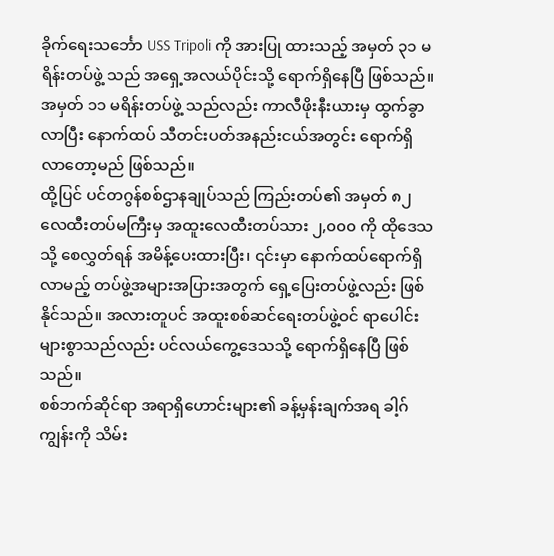ခိုက်ရေးသင်္ဘော USS Tripoli ကို အားပြု ထားသည့် အမှတ် ၃၁ မရိန်းတပ်ဖွဲ့ သည် အရှေ့အလယ်ပိုင်းသို့ ရောက်ရှိနေပြီ ဖြစ်သည်။ အမှတ် ၁၁ မရိန်းတပ်ဖွဲ့ သည်လည်း ကာလီဖိုးနီးယားမှ ထွက်ခွာလာပြီး နောက်ထပ် သီတင်းပတ်အနည်းငယ်အတွင်း ရောက်ရှိလာတော့မည် ဖြစ်သည်။
ထို့ပြင် ပင်တဂွန်စစ်ဌာနချုပ်သည် ကြည်းတပ်၏ အမှတ် ၈၂ လေထီးတပ်မကြီးမှ အထူးလေထီးတပ်သား ၂,၀၀၀ ကို ထိုဒေသသို့ စေလွှတ်ရန် အမိန့်ပေးထားပြီး၊ ၎င်းမှာ နောက်ထပ်ရောက်ရှိလာမည့် တပ်ဖွဲ့အများအပြားအတွက် ရှေ့ပြေးတပ်ဖွဲ့လည်း ဖြစ်နိုင်သည်။ အလားတူပင် အထူးစစ်ဆင်ရေးတပ်ဖွဲ့ဝင် ရာပေါင်းများစွာသည်လည်း ပင်လယ်ကွေ့ဒေသသို့ ရောက်ရှိနေပြီ ဖြစ်သည်။
စစ်ဘက်ဆိုင်ရာ အရာရှိဟောင်းများ၏ ခန့်မှန်းချက်အရ ခါ့ဂ်ကျွန်းကို သိမ်း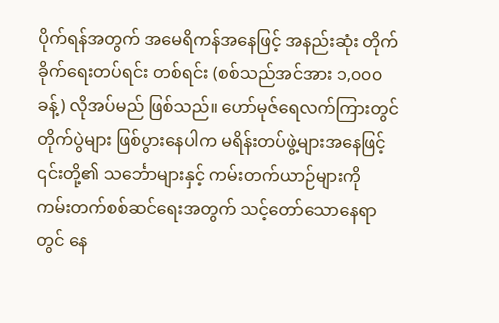ပိုက်ရန်အတွက် အမေရိကန်အနေဖြင့် အနည်းဆုံး တိုက်ခိုက်ရေးတပ်ရင်း တစ်ရင်း (စစ်သည်အင်အား ၁,၀၀၀ ခန့်) လိုအပ်မည် ဖြစ်သည်။ ဟော်မုဇ်ရေလက်ကြားတွင် တိုက်ပွဲများ ဖြစ်ပွားနေပါက မရိန်းတပ်ဖွဲ့များအနေဖြင့် ၎င်းတို့၏ သင်္ဘောများနှင့် ကမ်းတက်ယာဉ်များကို ကမ်းတက်စစ်ဆင်ရေးအတွက် သင့်တော်သောနေရာတွင် နေ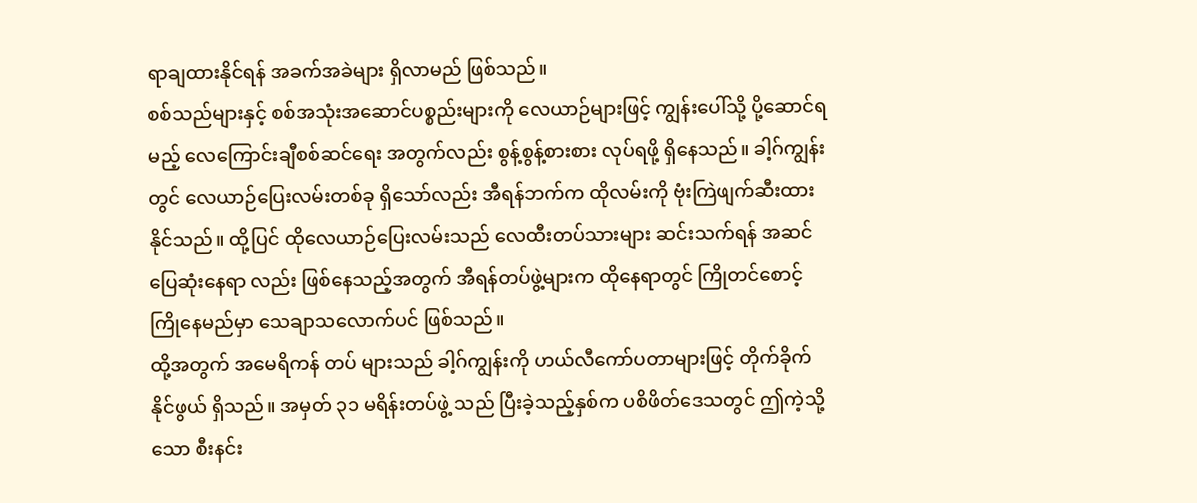ရာချထားနိုင်ရန် အခက်အခဲများ ရှိလာမည် ဖြစ်သည်။
စစ်သည်များနှင့် စစ်အသုံးအဆောင်ပစ္စည်းများကို လေယာဉ်များဖြင့် ကျွန်းပေါ်သို့ ပို့ဆောင်ရမည့် လေကြောင်းချီစစ်ဆင်ရေး အတွက်လည်း စွန့်စွန့်စားစား လုပ်ရဖို့ ရှိနေသည်။ ခါ့ဂ်ကျွန်းတွင် လေယာဉ်ပြေးလမ်းတစ်ခု ရှိသော်လည်း အီရန်ဘက်က ထိုလမ်းကို ဗုံးကြဲဖျက်ဆီးထားနိုင်သည်။ ထို့ပြင် ထိုလေယာဉ်ပြေးလမ်းသည် လေထီးတပ်သားများ ဆင်းသက်ရန် အဆင် ပြေဆုံးနေရာ လည်း ဖြစ်နေသည့်အတွက် အီရန်တပ်ဖွဲ့များက ထိုနေရာတွင် ကြိုတင်စောင့်ကြိုနေမည်မှာ သေချာသလောက်ပင် ဖြစ်သည်။
ထို့အတွက် အမေရိကန် တပ် များသည် ခါ့ဂ်ကျွန်းကို ဟယ်လီကော်ပတာများဖြင့် တိုက်ခိုက်နိုင်ဖွယ် ရှိသည်။ အမှတ် ၃၁ မရိန်းတပ်ဖွဲ့ သည် ပြီးခဲ့သည့်နှစ်က ပစိဖိတ်ဒေသတွင် ဤကဲ့သို့သော စီးနင်း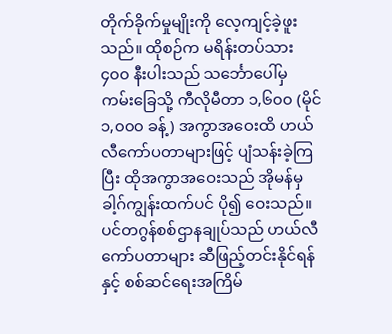တိုက်ခိုက်မှုမျိုးကို လေ့ကျင့်ခဲ့ဖူးသည်။ ထိုစဉ်က မရိန်းတပ်သား ၄၀၀ နီးပါးသည် သင်္ဘောပေါ်မှ ကမ်းခြေသို့ ကီလိုမီတာ ၁,၆၀၀ (မိုင် ၁,၀၀၀ ခန့်) အကွာအဝေးထိ ဟယ်လီကော်ပတာများဖြင့် ပျံသန်းခဲ့ကြပြီး ထိုအကွာအဝေးသည် အိုမန်မှ ခါ့ဂ်ကျွန်းထက်ပင် ပို၍ ဝေးသည်။
ပင်တဂွန်စစ်ဌာနချုပ်သည် ဟယ်လီကော်ပတာများ ဆီဖြည့်တင်းနိုင်ရန်နှင့် စစ်ဆင်ရေးအကြိမ်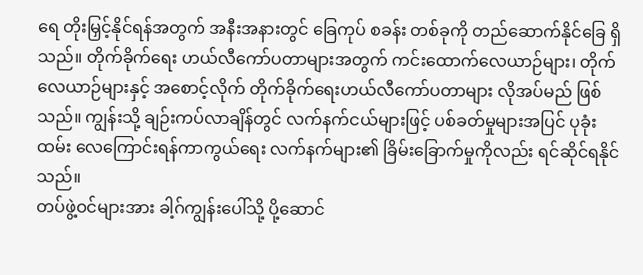ရေ တိုးမြှင့်နိုင်ရန်အတွက် အနီးအနားတွင် ခြေကုပ် စခန်း တစ်ခုကို တည်ဆောက်နိုင်ခြေ ရှိသည်။ တိုက်ခိုက်ရေး ဟယ်လီကော်ပတာများအတွက် ကင်းထောက်လေယာဉ်များ၊ တိုက်လေယာဉ်များနှင့် အစောင့်လိုက် တိုက်ခိုက်ရေးဟယ်လီကော်ပတာများ လိုအပ်မည် ဖြစ်သည်။ ကျွန်းသို့ ချဉ်းကပ်လာချိန်တွင် လက်နက်ငယ်များဖြင့် ပစ်ခတ်မှုများအပြင် ပုခုံးထမ်း လေကြောင်းရန်ကာကွယ်ရေး လက်နက်များ၏ ခြိမ်းခြောက်မှုကိုလည်း ရင်ဆိုင်ရနိုင်သည်။
တပ်ဖွဲ့ဝင်များအား ခါ့ဂ်ကျွန်းပေါ်သို့ ပို့ဆောင်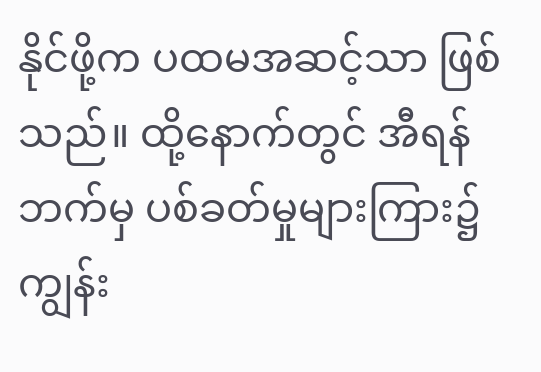နိုင်ဖို့က ပထမအဆင့်သာ ဖြစ်သည်။ ထို့နောက်တွင် အီရန်ဘက်မှ ပစ်ခတ်မှုများကြား၌ ကျွန်း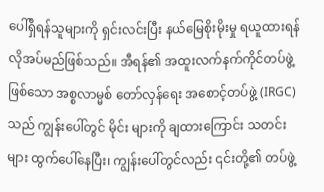ပေါ်ရှိရန်သူများကို ရှင်းလင်းပြီး နယ်မြေစိုးမိုးမှု ရယူထားရန် လိုအပ်မည်ဖြစ်သည်။ အီရန်၏ အထူးလက်နက်ကိုင်တပ်ဖွဲ့ဖြစ်သော အစ္စလာမ္မစ် တော်လှန်ရေး အစောင့်တပ်ဖွဲ့ (IRGC) သည် ကျွန်းပေါ်တွင် မိုင်း များကို ချထားကြောင်း သတင်းများ ထွက်ပေါ်နေပြီး၊ ကျွန်းပေါ်တွင်လည်း ၎င်းတို့၏ တပ်ဖွဲ့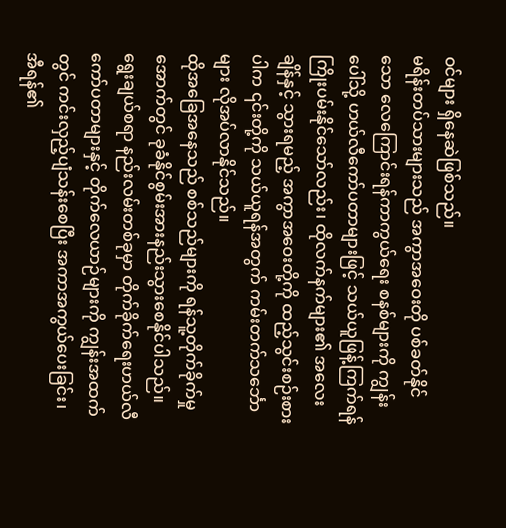ဝင်များ ရှိနေဆဲဖြစ်သည်။
မရိန်းတပ်သားများသည် အကွာအဝေးတို ပစ်ခတ်နိုင်သော လေကြောင်းရန်ကာကွယ်ရေး စနစ်များကို ကျွန်းပေါ်သို့ ဟယ်လီကော်ပတာများဖြင့် သယ်ယူဖြန့်ကြက်ရန် ကြိုးပမ်းနိုင်သော်လည်း၊ ထိုလက်နက်များ၏ အလေးချိန်နှင့် သွားရမည့် အကွာအဝေးတို့ကို ထည့်သွင်းစဉ်းစားပါက ၎င်းတို့ကို သယ်ယူရန်အတွက် ကမ်းတက်သင်္ဘောများ လိုအပ်လာနိုင်သည်။
ထိုအခြေအနေသည် စစ်သည်များကို ရန်သူ့တိုက်ခိုက်မှုအောက်တွင် ခုခံနိုင်စွမ်းအားနည်းသွားစေနိုင်ပါသည်။ ရွေးချယ်စရာ နည်းလမ်းတစ်ခုမှာ တိုက်ခိုက်ရေးဟယ်လီကော်ပတာများနှင့် တိုက်လေယာဉ်များကို ကျွန်းအထက်တွင် ကင်းလှည့်ပျံသန်းစေပြီး အကာအကွယ်ပေးခြင်း၊ အီရန်၏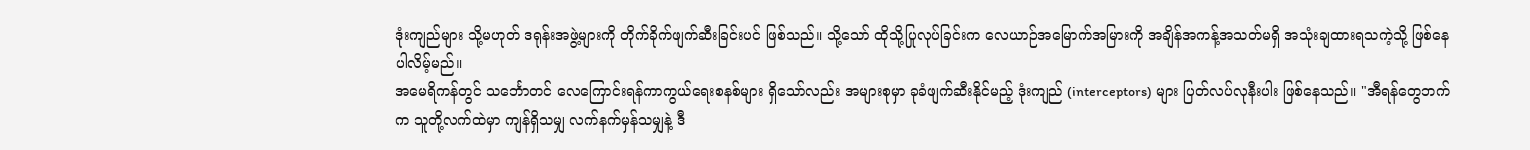ဒုံးကျည်များ သို့မဟုတ် ဒရုန်းအဖွဲ့များကို တိုက်ခိုက်ဖျက်ဆီးခြင်းပင် ဖြစ်သည်။ သို့သော် ထိုသို့ပြုလုပ်ခြင်းက လေယာဉ်အမြောက်အမြားကို အချိန်အကန့်အသတ်မရှိ အသုံးချထားရသကဲ့သို့ ဖြစ်နေပါလိမ့်မည်။
အမေရိကန်တွင် သင်္ဘောတင် လေကြောင်းရန်ကာကွယ်ရေးစနစ်များ ရှိသော်လည်း အများစုမှာ ခုခံဖျက်ဆီးနိုင်မည့် ဒုံးကျည် (interceptors) များ ပြတ်လပ်လုနီးပါး ဖြစ်နေသည်။ "အီရန်တွေဘက်က သူတို့လက်ထဲမှာ ကျန်ရှိသမျှ လက်နက်မှန်သမျှနဲ့ ဒီ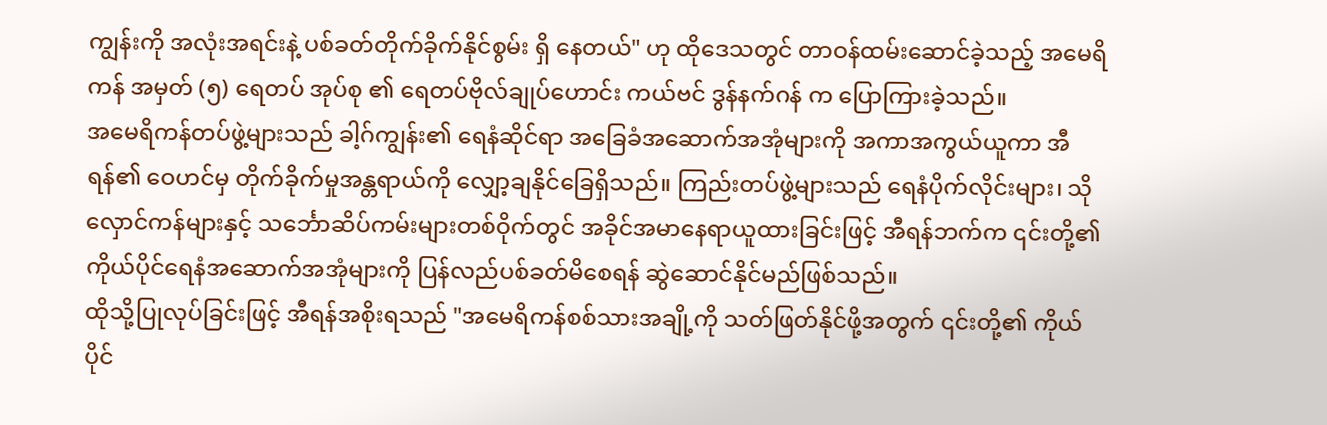ကျွန်းကို အလုံးအရင်းနဲ့ ပစ်ခတ်တိုက်ခိုက်နိုင်စွမ်း ရှိ နေတယ်" ဟု ထိုဒေသတွင် တာဝန်ထမ်းဆောင်ခဲ့သည့် အမေရိကန် အမှတ် (၅) ရေတပ် အုပ်စု ၏ ရေတပ်ဗိုလ်ချုပ်ဟောင်း ကယ်ဗင် ဒွန်နက်ဂန် က ပြောကြားခဲ့သည်။
အမေရိကန်တပ်ဖွဲ့များသည် ခါ့ဂ်ကျွန်း၏ ရေနံဆိုင်ရာ အခြေခံအဆောက်အအုံများကို အကာအကွယ်ယူကာ အီရန်၏ ဝေဟင်မှ တိုက်ခိုက်မှုအန္တရာယ်ကို လျှော့ချနိုင်ခြေရှိသည်။ ကြည်းတပ်ဖွဲ့များသည် ရေနံပိုက်လိုင်းများ၊ သိုလှောင်ကန်များနှင့် သင်္ဘောဆိပ်ကမ်းများတစ်ဝိုက်တွင် အခိုင်အမာနေရာယူထားခြင်းဖြင့် အီရန်ဘက်က ၎င်းတို့၏ ကိုယ်ပိုင်ရေနံအဆောက်အအုံများကို ပြန်လည်ပစ်ခတ်မိစေရန် ဆွဲဆောင်နိုင်မည်ဖြစ်သည်။
ထိုသို့ပြုလုပ်ခြင်းဖြင့် အီရန်အစိုးရသည် "အမေရိကန်စစ်သားအချို့ကို သတ်ဖြတ်နိုင်ဖို့အတွက် ၎င်းတို့၏ ကိုယ်ပိုင်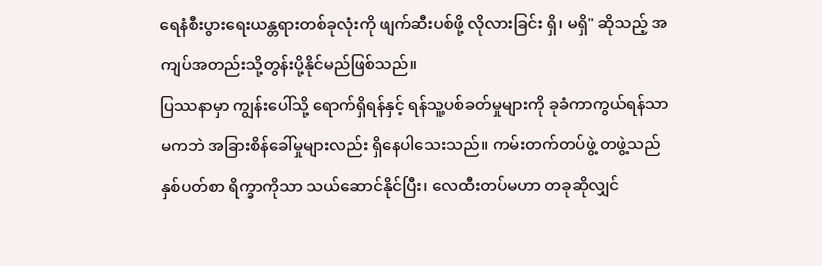ရေနံစီးပွားရေးယန္တရားတစ်ခုလုံးကို ဖျက်ဆီးပစ်ဖို့ လိုလားခြင်း ရှိ၊ မရှိ" ဆိုသည့် အကျပ်အတည်းသို့တွန်းပို့နိုင်မည်ဖြစ်သည်။
ပြဿနာမှာ ကျွန်းပေါ်သို့ ရောက်ရှိရန်နှင့် ရန်သူ့ပစ်ခတ်မှုများကို ခုခံကာကွယ်ရန်သာမကဘဲ အခြားစိန်ခေါ်မှုများလည်း ရှိနေပါသေးသည်။ ကမ်းတက်တပ်ဖွဲ့ တဖွဲ့သည် နှစ်ပတ်စာ ရိက္ခာကိုသာ သယ်ဆောင်နိုင်ပြီး၊ လေထီးတပ်မဟာ တခုဆိုလျှင်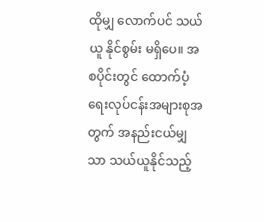ထိုမျှ လောက်ပင် သယ်ယူ နိုင်စွမ်း မရှိပေ။ အစပိုင်းတွင် ထောက်ပံ့ရေးလုပ်ငန်းအများစုအတွက် အနည်းငယ်မျှသာ သယ်ယူနိုင်သည့်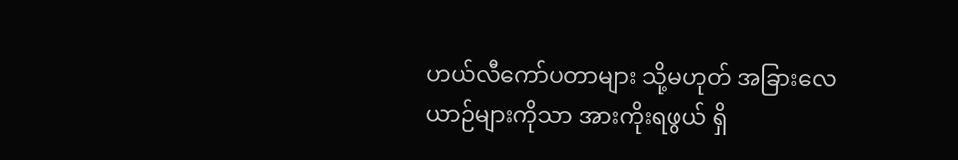ဟယ်လီကော်ပတာများ သို့မဟုတ် အခြားလေယာဉ်များကိုသာ အားကိုးရဖွယ် ရှိ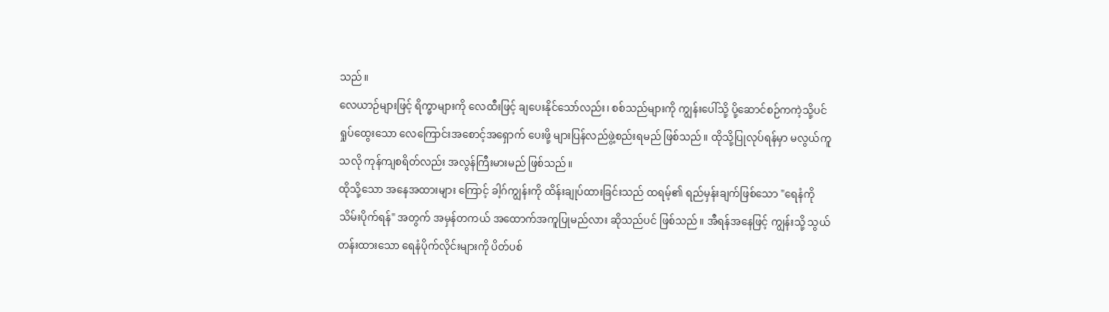သည်။
လေယာဉ်များဖြင့် ရိက္ခာများကို လေထီးဖြင့် ချပေးနိုင်သော်လည်း၊ စစ်သည်များကို ကျွန်းပေါ်သို့ ပို့ဆောင်စဉ်ကကဲ့သို့ပင် ရှုပ်ထွေးသော လေကြောင်းအစောင့်အရှောက် ပေးဖို့ များပြန်လည်ဖွဲ့စည်းရမည် ဖြစ်သည်။ ထိုသို့ပြုလုပ်ရန်မှာ မလွယ်ကူသလို ကုန်ကျစရိတ်လည်း အလွန်ကြီးမားမည် ဖြစ်သည်။
ထိုသို့သော အနေအထားများ ကြောင့် ခါ့ဂ်ကျွန်းကို ထိန်းချုပ်ထားခြင်းသည် ထရမ့်၏ ရည်မှန်းချက်ဖြစ်သော "ရေနံကို သိမ်းပိုက်ရန်" အတွက် အမှန်တကယ် အထောက်အကူပြုမည်လား ဆိုသည်ပင် ဖြစ်သည်။ အီရန်အနေဖြင့် ကျွန်းသို့ သွယ်တန်းထားသော ရေနံပိုက်လိုင်းများကို ပိတ်ပစ်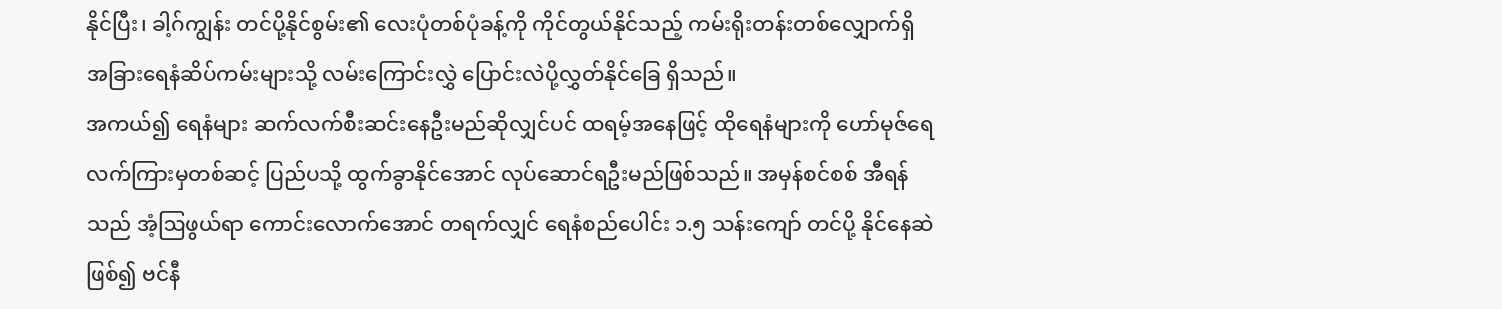နိုင်ပြီး၊ ခါ့ဂ်ကျွန်း တင်ပို့နိုင်စွမ်း၏ လေးပုံတစ်ပုံခန့်ကို ကိုင်တွယ်နိုင်သည့် ကမ်းရိုးတန်းတစ်လျှောက်ရှိ အခြားရေနံဆိပ်ကမ်းများသို့ လမ်းကြောင်းလွှဲ ပြောင်းလဲပို့လွှတ်နိုင်ခြေ ရှိသည်။
အကယ်၍ ရေနံများ ဆက်လက်စီးဆင်းနေဦးမည်ဆိုလျှင်ပင် ထရမ့်အနေဖြင့် ထိုရေနံများကို ဟော်မုဇ်ရေလက်ကြားမှတစ်ဆင့် ပြည်ပသို့ ထွက်ခွာနိုင်အောင် လုပ်ဆောင်ရဦးမည်ဖြစ်သည်။ အမှန်စင်စစ် အီရန်သည် အံ့ဩဖွယ်ရာ ကောင်းလောက်အောင် တရက်လျှင် ရေနံစည်ပေါင်း ၁.၅ သန်းကျော် တင်ပို့ နိုင်နေဆဲ ဖြစ်၍ ဗင်နီ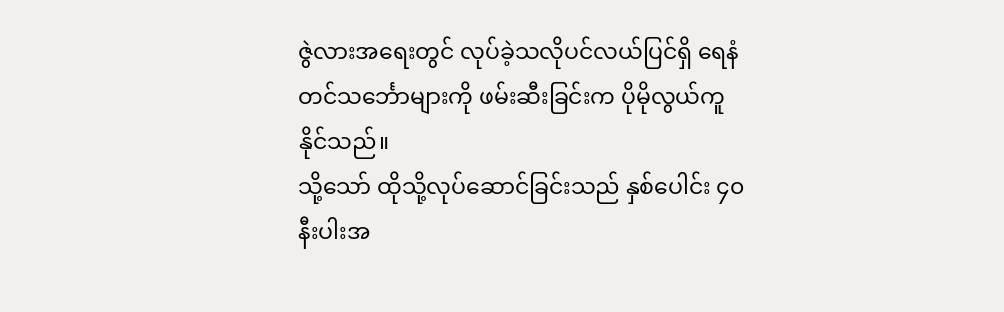ဇွဲလားအရေးတွင် လုပ်ခဲ့သလိုပင်လယ်ပြင်ရှိ ရေနံတင်သင်္ဘောများကို ဖမ်းဆီးခြင်းက ပိုမိုလွယ်ကူနိုင်သည်။
သို့သော် ထိုသို့လုပ်ဆောင်ခြင်းသည် နှစ်ပေါင်း ၄၀ နီးပါးအ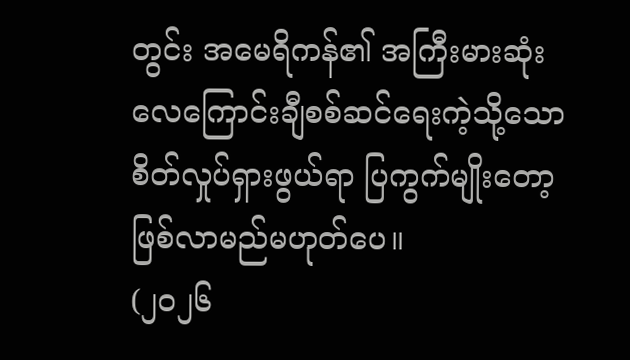တွင်း အမေရိကန်၏ အကြီးမားဆုံး လေကြောင်းချီစစ်ဆင်ရေးကဲ့သို့သော စိတ်လှုပ်ရှားဖွယ်ရာ ပြကွက်မျိုးတော့ ဖြစ်လာမည်မဟုတ်ပေ။
(၂၀၂၆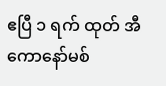ဧပြီ ၁ ရက် ထုတ် အီကောနော်မစ်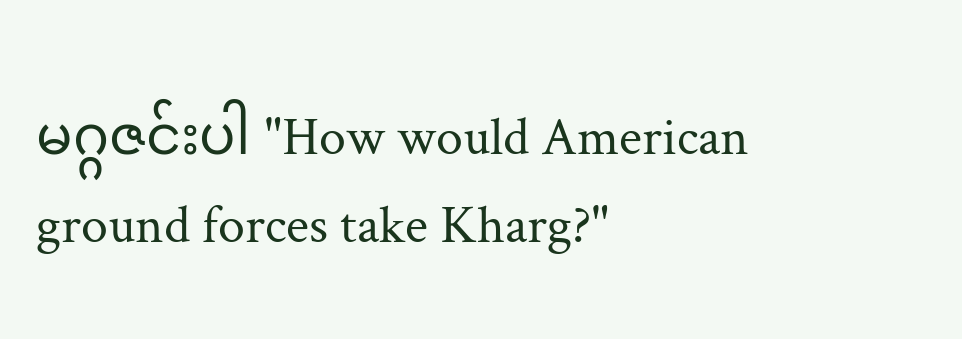မဂ္ဂဇင်းပါ "How would American ground forces take Kharg?"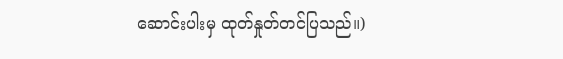ဆောင်းပါးမှ ထုတ်နှုတ်တင်ပြသည်။)